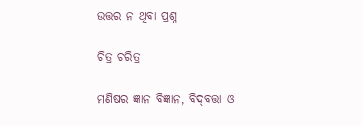ଉତ୍ତର ନ ଥିବା ପ୍ରଶ୍ନ

ଚିତ୍ର ଚରିତ୍ର

ମଣିଷର ଜ୍ଞାନ ବିଜ୍ଞାନ, ବିଦ୍‌ବତ୍ତା ଓ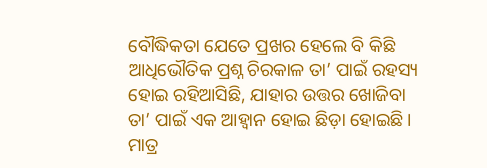ବୌଦ୍ଧିକତା ଯେତେ ପ୍ରଖର ହେଲେ ବି କିଛି ଆଧିଭୌତିକ ପ୍ରଶ୍ନ ଚିରକାଳ ତା’ ପାଇଁ ରହସ୍ୟ ହୋଇ ରହିଆସିଛି, ଯାହାର ଉତ୍ତର ଖୋଜିବା ତା’ ପାଇଁ ଏକ ଆହ୍ବାନ ହୋଇ ଛିଡ଼ା ହୋଇଛି। ମାତ୍ର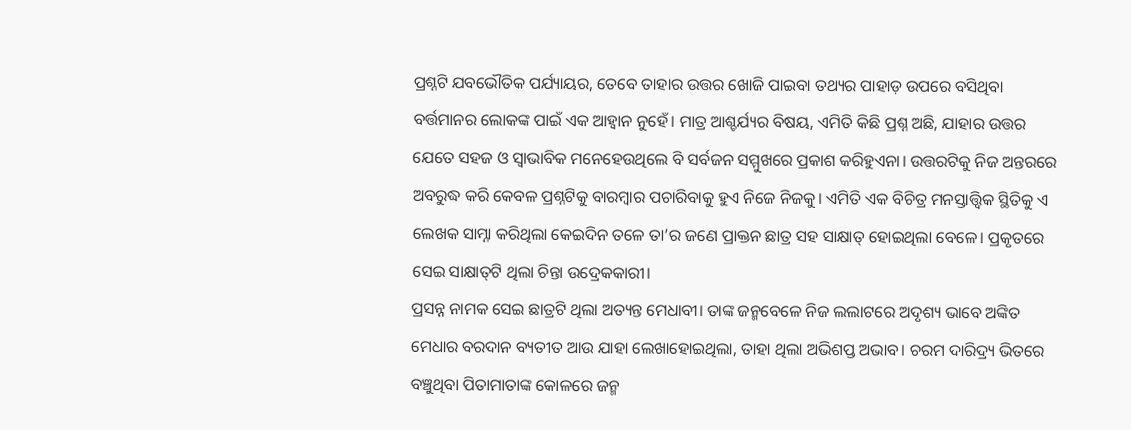ପ୍ରଶ୍ନଟି ଯବଭୌତିକ ପର୍ଯ୍ୟାୟର, ତେବେ ତାହାର ଉତ୍ତର ଖୋଜି ପାଇବା ତଥ୍ୟର ପାହାଡ଼ ଉପରେ ବସିଥିବା ବର୍ତ୍ତମାନର ଲୋକଙ୍କ ପାଇଁ ଏକ ଆହ୍ବାନ ନୁହେଁ। ମାତ୍ର ଆଶ୍ଚର୍ଯ୍ୟର ବିଷୟ, ଏମିତି କିଛି ପ୍ରଶ୍ନ ଅଛି, ଯାହାର ଉତ୍ତର ଯେତେ ସହଜ ଓ ସ୍ବାଭାବିକ ମନେହେଉଥିଲେ ବି ସର୍ବଜନ ସମ୍ମୁଖରେ ପ୍ରକାଶ କରିହୁଏନା। ଉତ୍ତରଟିକୁ ନିଜ ଅନ୍ତରରେ ଅବରୁଦ୍ଧ କରି କେବଳ ପ୍ରଶ୍ନଟିକୁ ବାରମ୍ବାର ପଚାରିବାକୁ ହୁଏ ନିଜେ ନିଜକୁ। ଏମିତି ଏକ ବିଚିତ୍ର ମନସ୍ତାତ୍ତ୍ୱିକ ସ୍ଥିତିକୁ ଏ ଲେଖକ ସାମ୍ନା କରିଥିଲା କେଇଦିନ ତଳେ ତା’ର ଜଣେ ପ୍ରାକ୍ତନ ଛାତ୍ର ସହ ସାକ୍ଷାତ୍‌ ହୋଇଥିଲା ବେଳେ। ପ୍ରକୃତରେ ସେଇ ସାକ୍ଷାତ୍‌ଟି ଥିଲା ଚିନ୍ତା ଉଦ୍ରେକକାରୀ।
ପ୍ରସନ୍ନ ନାମକ ସେଇ ଛାତ୍ରଟି ଥିଲା ଅତ୍ୟନ୍ତ ମେଧାବୀ। ତାଙ୍କ ଜନ୍ମବେଳେ ନିଜ ଲଲାଟରେ ଅଦୃଶ୍ୟ ଭାବେ ଅଙ୍କିତ ମେଧାର ବରଦାନ ବ୍ୟତୀତ ଆଉ ଯାହା ଲେଖାହୋଇଥିଲା, ତାହା ଥିଲା ଅଭିଶପ୍ତ ଅଭାବ। ଚରମ ଦାରିଦ୍ର୍ୟ ଭିତରେ ବଞ୍ଚୁଥିବା ପିତାମାତାଙ୍କ କୋଳରେ ଜନ୍ମ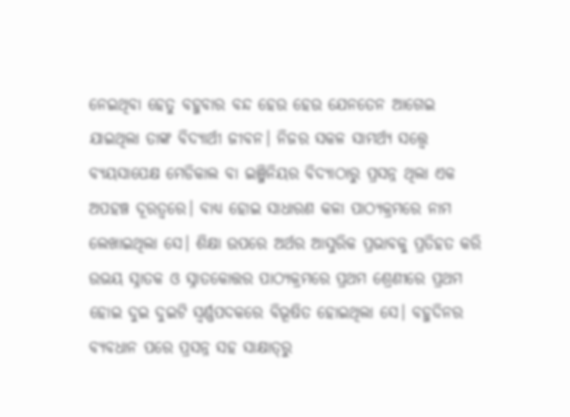ନେଇଥିବା ହେତୁ ବହୁବାର ବନ୍ଦ ହେଉ ହେଉ ଯେନତେନ ଆଗେଇ ଯାଇଥିଲା ତାଙ୍କ ବିଦ୍ୟାର୍ଥୀ ଜୀବନ। ନିଜର ସକଳ ସାମର୍ଥ୍ୟ ସତ୍ତ୍ୱେ ବ୍ୟୟସାପେକ୍ଷ ମେଡିକାଲ ବା ଇଞ୍ଜିନିୟର ବିଦ୍ୟାଠାରୁ ପ୍ରସନ୍ନ ଥିଲା ଏକ ଅପହଞ୍ଚ ଦୂରତ୍ୱରେ। ବାଧ୍ୟ ହୋଇ ସାଧାରଣ କଳା ପାଠ୍ୟକ୍ରମରେ ନାମ ଲେଖାଇଥିଲା ସେ। ଶିକ୍ଷା ଉପରେ ଅର୍ଥର ଆସୁରିକ ପ୍ରଭାବକୁ ପ୍ରତିହତ କରି ଉଭୟ ସ୍ନାତକ ଓ ସ୍ନାତକୋତ୍ତର ପାଠ୍ୟକ୍ରମରେ ପ୍ରଥମ ଶ୍ରେଣୀରେ ପ୍ରଥମ ହୋଇ ଦୁଇ ଦୁଇଟି ସ୍ବର୍ଣ୍ଣପଦକରେ ବିଭୂଷିତ ହୋଇଥିଲା ସେ। ବହୁଦିନର ବ୍ୟବଧାନ ପରେ ପ୍ରସନ୍ନ ସହ ସାକ୍ଷାତ୍‌ରୁ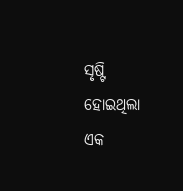ସୃଷ୍ଟି ହୋଇଥିଲା ଏକ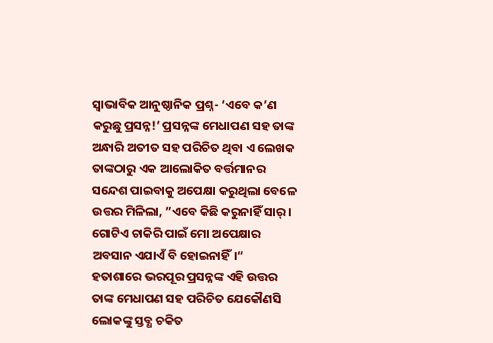ସ୍ବାଭାବିକ ଆନୁଷ୍ଠାନିକ ପ୍ରଶ୍ନ- ‘ଏବେ କ’ଣ କରୁଛୁ ପ୍ରସନ୍ନ!’ ପ୍ରସନ୍ନଙ୍କ ମେଧାପଣ ସହ ତାଙ୍କ ଅନ୍ଧାରି ଅତୀତ ସହ ପରିଚିତ ଥିବା ଏ ଲେଖକ ତାଙ୍କଠାରୁ ଏକ ଆଲୋକିତ ବର୍ତ୍ତମାନର ସନ୍ଦେଶ ପାଇବାକୁ ଅପେକ୍ଷା କରୁଥିଲା ବେଳେ ଉତ୍ତର ମିଳିଲା, ”ଏବେ କିଛି କରୁନାହିଁ ସାର୍‌। ଗୋଟିଏ ଚାକିରି ପାଇଁ ମୋ ଅପେକ୍ଷାର ଅବସାନ ଏଯାଏଁ ବି ହୋଇନାହିଁ।“
ହତାଶାରେ ଭରପୂର ପ୍ରସନ୍ନଙ୍କ ଏହି ଉତ୍ତର ତାଙ୍କ ମେଧାପଣ ସହ ପରିଚିତ ଯେକୌଣସି ଲୋକଙ୍କୁ ସ୍ତବ୍ଧ ଚକିତ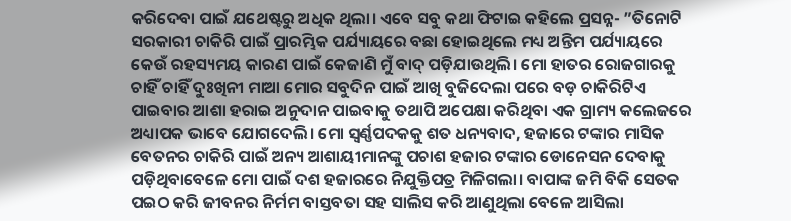କରିଦେବା ପାଇଁ ଯଥେଷ୍ଟରୁ ଅଧିକ ଥିଲା। ଏବେ ସବୁ କଥା ଫିଟାଇ କହିଲେ ପ୍ରସନ୍ନ- ”ତିନୋଟି ସରକାରୀ ଚାକିରି ପାଇଁ ପ୍ରାରମ୍ଭିକ ପର୍ଯ୍ୟାୟରେ ବଛା ହୋଇଥିଲେ ମଧ୍ୟ ଅନ୍ତିମ ପର୍ଯ୍ୟାୟରେ କେଉଁ ରହସ୍ୟମୟ କାରଣ ପାଇଁ କେଜାଣି ମୁଁ ବାଦ୍‌ ପଡ଼ିଯାଉଥିଲି। ମୋ ହାତର ରୋଜଗାରକୁ ଚାହିଁ ଚାହିଁ ଦୁଃଖିନୀ ମାଆ ମୋର ସବୁଦିନ ପାଇଁ ଆଖି ବୁଜିଦେଲା ପରେ ବଡ଼ ଚାକିରିଟିଏ ପାଇବାର ଆଶା ହରାଇ ଅନୁଦାନ ପାଇବାକୁ ତଥାପି ଅପେକ୍ଷା କରିଥିବା ଏକ ଗ୍ରାମ୍ୟ କଲେଜରେ ଅଧ୍ୟାପକ ଭାବେ ଯୋଗଦେଲି। ମୋ ସ୍ବର୍ଣ୍ଣପଦକକୁ ଶତ ଧନ୍ୟବାଦ, ହଜାରେ ଟଙ୍କାର ମାସିକ ବେତନର ଚାକିରି ପାଇଁ ଅନ୍ୟ ଆଶାୟୀମାନଙ୍କୁ ପଚାଶ ହଜାର ଟଙ୍କାର ଡୋନେସନ ଦେବାକୁ ପଡ଼ିଥିବାବେଳେ ମୋ ପାଇଁ ଦଶ ହଜାରରେ ନିଯୁକ୍ତିପତ୍ର ମିଳିଗଲା। ବାପାଙ୍କ ଜମି ବିକି ସେତକ ପଇଠ କରି ଜୀବନର ନିର୍ମମ ବାସ୍ତବତା ସହ ସାଲିସ କରି ଆଣୁଥିଲା ବେଳେ ଆସିଲା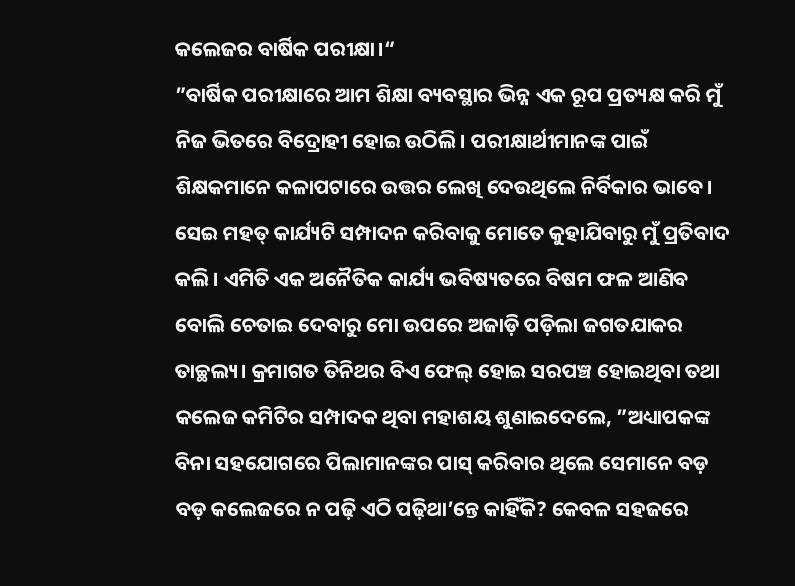କଲେଜର ବାର୍ଷିକ ପରୀକ୍ଷା।“
”ବାର୍ଷିକ ପରୀକ୍ଷାରେ ଆମ ଶିକ୍ଷା ବ୍ୟବସ୍ଥାର ଭିନ୍ନ ଏକ ରୂପ ପ୍ରତ୍ୟକ୍ଷ କରି ମୁଁ ନିଜ ଭିତରେ ବିଦ୍ରୋହୀ ହୋଇ ଉଠିଲି। ପରୀକ୍ଷାର୍ଥୀମାନଙ୍କ ପାଇଁ ଶିକ୍ଷକମାନେ କଳାପଟାରେ ଉତ୍ତର ଲେଖି ଦେଉଥିଲେ ନିର୍ବିକାର ଭାବେ। ସେଇ ମହତ୍‌ କାର୍ଯ୍ୟଟି ସମ୍ପାଦନ କରିବାକୁ ମୋତେ କୁହାଯିବାରୁ ମୁଁ ପ୍ରତିବାଦ କଲି। ଏମିତି ଏକ ଅନୈତିକ କାର୍ଯ୍ୟ ଭବିଷ୍ୟତରେ ବିଷମ ଫଳ ଆଣିବ ବୋଲି ଚେତାଇ ଦେବାରୁ ମୋ ଉପରେ ଅଜାଡ଼ି ପଡ଼ିଲା ଜଗତଯାକର ତାଚ୍ଛଲ୍ୟ। କ୍ରମାଗତ ତିନିଥର ବିଏ ଫେଲ୍‌ ହୋଇ ସରପଞ୍ଚ ହୋଇଥିବା ତଥା କଲେଜ କମିଟିର ସମ୍ପାଦକ ଥିବା ମହାଶୟ ଶୁଣାଇଦେଲେ, ”ଅଧ୍ୟାପକଙ୍କ ବିନା ସହଯୋଗରେ ପିଲାମାନଙ୍କର ପାସ୍‌ କରିବାର ଥିଲେ ସେମାନେ ବଡ଼ ବଡ଼ କଲେଜରେ ନ ପଢ଼ି ଏଠି ପଢ଼ିଥା’ନ୍ତେ କାହିଁକି? କେବଳ ସହଜରେ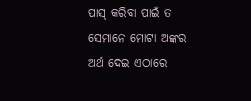ପାସ୍‌ କରିବା ପାଇଁ ତ ସେମାନେ ମୋଟା ଅଙ୍କର ଅର୍ଥ ଦେଇ ଏଠାରେ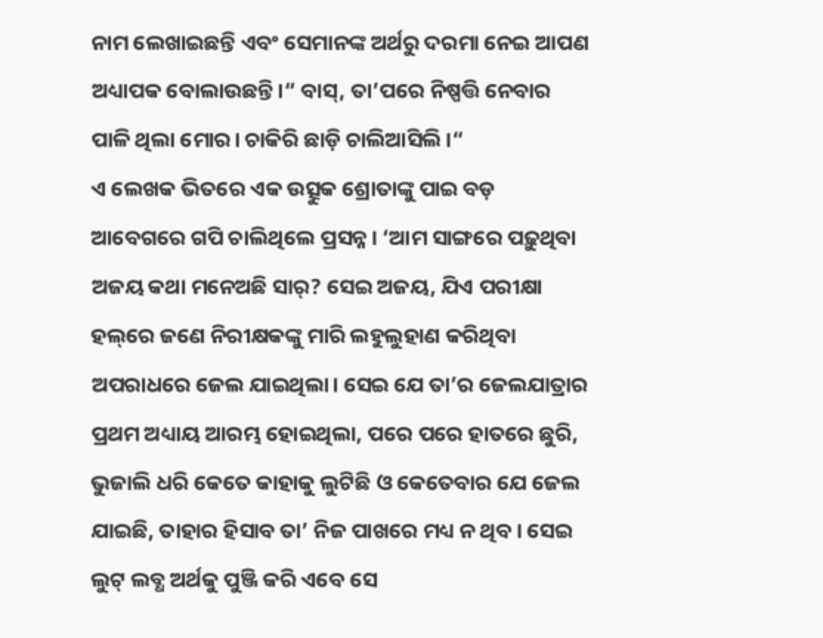ନାମ ଲେଖାଇଛନ୍ତି ଏବଂ ସେମାନଙ୍କ ଅର୍ଥରୁ ଦରମା ନେଇ ଆପଣ ଅଧ୍ୟାପକ ବୋଲାଉଛନ୍ତି।“ ବାସ୍‌, ତା’ପରେ ନିଷ୍ପତ୍ତି ନେବାର ପାଳି ଥିଲା ମୋର। ଚାକିରି ଛାଡ଼ି ଚାଲିଆସିଲି।“
ଏ ଲେଖକ ଭିତରେ ଏକ ଉତ୍ସୁକ ଶ୍ରୋତାଙ୍କୁ ପାଇ ବଡ଼ ଆବେଗରେ ଗପି ଚାଲିଥିଲେ ପ୍ରସନ୍ନ। ‘ଆମ ସାଙ୍ଗରେ ପଢ଼ୁଥିବା ଅଜୟ କଥା ମନେଅଛି ସାର୍‌? ସେଇ ଅଜୟ, ଯିଏ ପରୀକ୍ଷା ହଲ୍‌ରେ ଜଣେ ନିରୀକ୍ଷକଙ୍କୁ ମାରି ଲହୁଲୁହାଣ କରିଥିବା ଅପରାଧରେ ଜେଲ ଯାଇଥିଲା। ସେଇ ଯେ ତା’ର ଜେଲଯାତ୍ରାର ପ୍ରଥମ ଅଧ୍ୟାୟ ଆରମ୍ଭ ହୋଇଥିଲା, ପରେ ପରେ ହାତରେ ଛୁରି, ଭୁଜାଲି ଧରି କେତେ କାହାକୁ ଲୁଟିଛି ଓ କେତେବାର ଯେ ଜେଲ ଯାଇଛି, ତାହାର ହିସାବ ତା’ ନିଜ ପାଖରେ ମଧ୍ୟ ନ ଥିବ। ସେଇ ଲୁଟ୍‌ ଲବ୍ଧ ଅର୍ଥକୁ ପୁଞ୍ଜି କରି ଏବେ ସେ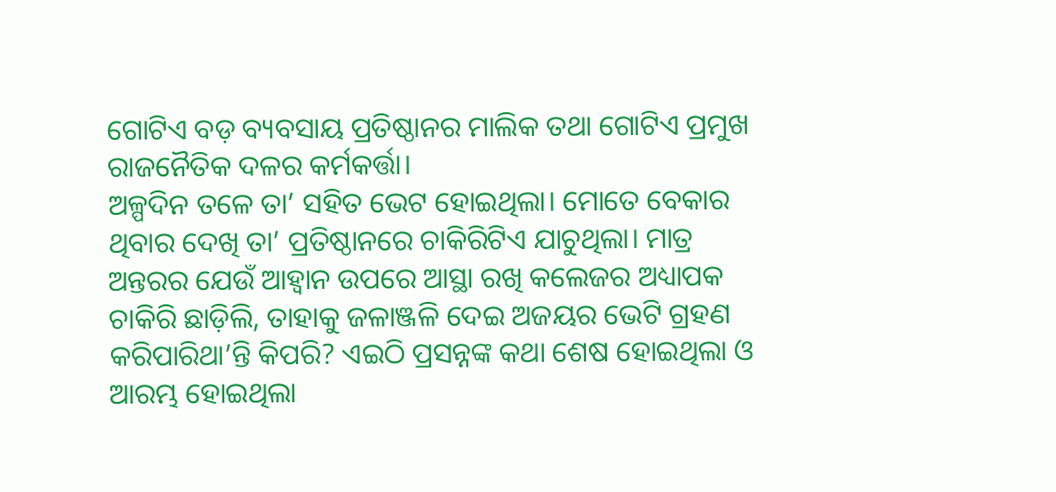ଗୋଟିଏ ବଡ଼ ବ୍ୟବସାୟ ପ୍ରତିଷ୍ଠାନର ମାଲିକ ତଥା ଗୋଟିଏ ପ୍ରମୁଖ ରାଜନୈତିକ ଦଳର କର୍ମକର୍ତ୍ତା।
ଅଳ୍ପଦିନ ତଳେ ତା’ ସହିତ ଭେଟ ହୋଇଥିଲା। ମୋତେ ବେକାର ଥିବାର ଦେଖି ତା’ ପ୍ରତିଷ୍ଠାନରେ ଚାକିରିଟିଏ ଯାଚୁଥିଲା। ମାତ୍ର ଅନ୍ତରର ଯେଉଁ ଆହ୍ବାନ ଉପରେ ଆସ୍ଥା ରଖି କଲେଜର ଅଧ୍ୟାପକ ଚାକିରି ଛାଡ଼ିଲି, ତାହାକୁ ଜଳାଞ୍ଜଳି ଦେଇ ଅଜୟର ଭେଟି ଗ୍ରହଣ କରିପାରିଥା’ନ୍ତି କିପରି? ଏଇଠି ପ୍ରସନ୍ନଙ୍କ କଥା ଶେଷ ହୋଇଥିଲା ଓ ଆରମ୍ଭ ହୋଇଥିଲା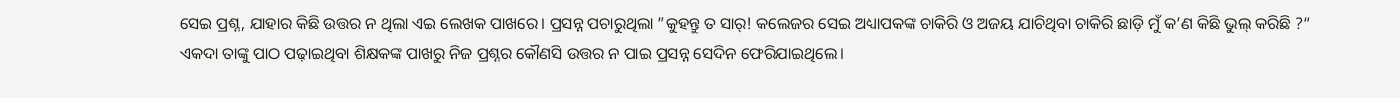ସେଇ ପ୍ରଶ୍ନ, ଯାହାର କିଛି ଉତ୍ତର ନ ଥିଲା ଏଇ ଲେଖକ ପାଖରେ। ପ୍ରସନ୍ନ ପଚାରୁଥିଲା ”କୁହନ୍ତୁ ତ ସାର୍‌! କଲେଜର ସେଇ ଅଧ୍ୟାପକଙ୍କ ଚାକିରି ଓ ଅଜୟ ଯାଚିଥିବା ଚାକିରି ଛାଡ଼ି ମୁଁ କ’ଣ କିଛି ଭୁଲ୍‌ କରିଛି ?“
ଏକଦା ତାଙ୍କୁ ପାଠ ପଢ଼ାଇଥିବା ଶିକ୍ଷକଙ୍କ ପାଖରୁ ନିଜ ପ୍ରଶ୍ନର କୌଣସି ଉତ୍ତର ନ ପାଇ ପ୍ରସନ୍ନ ସେଦିନ ଫେରିଯାଇଥିଲେ।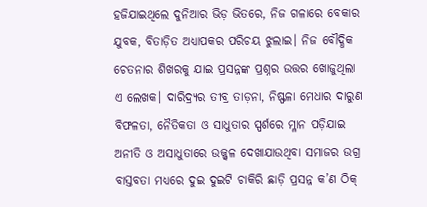ହଜିଯାଇଥିଲେ ଦୁନିଆର ଭିଡ଼ ଭିତରେ, ନିଜ ଗଳାରେ ବେକାର ଯୁବକ, ବିତାଡ଼ିତ ଅଧ୍ୟାପକର ପରିଚୟ ଝୁଲାଇ। ନିଜ ବୌଦ୍ଧିକ ଚେତନାର ଶିଖରକୁ ଯାଇ ପ୍ରସନ୍ନଙ୍କ ପ୍ରଶ୍ନର ଉତ୍ତର ଖୋଜୁଥିଲା ଏ ଲେଖକ। ଦାରିଦ୍ର୍ୟର ତୀବ୍ର ତାଡ଼ନା, ନିଷ୍ଫଳା ମେଧାର ଦାରୁଣ ବିଫଳତା, ନୈତିକତା ଓ ସାଧୁତାର ସ୍ପର୍ଶରେ ମ୍ଳାନ ପଡ଼ିଯାଇ ଅନୀତି ଓ ଅସାଧୁତାରେ ଉଜ୍ଜ୍ୱଳ ଦେଖାଯାଉଥିବା ସମାଜର ଉଗ୍ର ବାସ୍ତବତା ମଧ୍ୟରେ ଦୁଇ ଦୁଇଟି ଚାକିରି ଛାଡ଼ି ପ୍ରସନ୍ନ କ’ଣ ଠିକ୍‌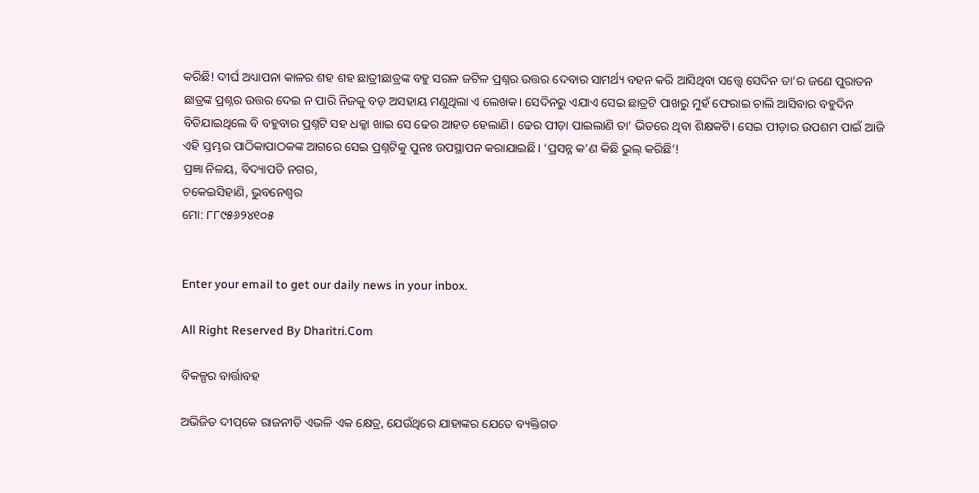କରିଛି! ଦୀର୍ଘ ଅଧ୍ୟାପନା କାଳର ଶହ ଶହ ଛାତ୍ରୀଛାତ୍ରଙ୍କ ବହୁ ସରଳ ଜଟିଳ ପ୍ରଶ୍ନର ଉତ୍ତର ଦେବାର ସାମର୍ଥ୍ୟ ବହନ କରି ଆସିଥିବା ସତ୍ତ୍ୱେ ସେଦିନ ତା’ର ଜଣେ ପୁରାତନ ଛାତ୍ରଙ୍କ ପ୍ରଶ୍ନର ଉତ୍ତର ଦେଇ ନ ପାରି ନିଜକୁ ବଡ଼ ଅସହାୟ ମଣୁଥିଲା ଏ ଲେଖକ। ସେଦିନରୁ ଏଯାଏ ସେଇ ଛାତ୍ରଟି ପାଖରୁ ମୁହଁ ଫେରାଇ ଚାଲି ଆସିବାର ବହୁଦିନ ବିତିଯାଇଥିଲେ ବି ବହୁବାର ପ୍ରଶ୍ନଟି ସହ ଧକ୍କା ଖାଇ ସେ ଢେର ଆହତ ହେଲାଣି। ଢେର ପୀଡ଼ା ପାଇଲାଣି ତା’ ଭିତରେ ଥିବା ଶିକ୍ଷକଟି। ସେଇ ପୀଡ଼ାର ଉପଶମ ପାଇଁ ଆଜି ଏହି ସ୍ତମ୍ଭର ପାଠିକାପାଠକଙ୍କ ଆଗରେ ସେଇ ପ୍ରଶ୍ନଟିକୁ ପୁନଃ ଉପସ୍ଥାପନ କରାଯାଇଛି। ‘ପ୍ରସନ୍ନ କ’ଣ କିଛି ଭୁଲ୍‌ କରିଛି’!
ପ୍ରଜ୍ଞା ନିଳୟ, ବିଦ୍ୟାପତି ନଗର,
ଚକେଇସିହାଣି, ଭୁବନେଶ୍ୱର
ମୋ: ୮୮୯୫୬୨୪୧୦୫


Enter your email to get our daily news in your inbox.

All Right Reserved By Dharitri.Com

ବିକଳ୍ପର ବାର୍ତ୍ତାବହ

ଅଭିଜିତ ଦୀପ୍‌କେ ରାଜନୀତି ଏଭଳି ଏକ କ୍ଷେତ୍ର, ଯେଉଁଥିରେ ଯାହାଙ୍କର ଯେତେ ବ୍ୟକ୍ତିଗତ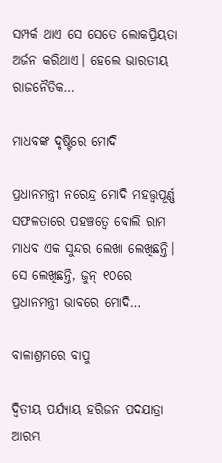ସମ୍ପର୍କ ଥାଏ ସେ ସେତେ ଲୋକପ୍ରିୟତା ଅର୍ଜନ କରିଥାଏ। ହେଲେ ଭାରତୀୟ ରାଜନୈତିକ…

ମାଧବଙ୍କ ଦୃଷ୍ଟିରେ ମୋଦି

ପ୍ରଧାନମନ୍ତ୍ରୀ ନରେନ୍ଦ୍ର ମୋଦି ମହତ୍ତ୍ୱପୂର୍ଣ୍ଣ ସଫଳତାରେ ପହଞ୍ଚତ୍ୱେ ବୋଲି ରାମ ମାଧବ ଏକ ସୁନ୍ଦର ଲେଖା ଲେଖିଛନ୍ତି। ସେ ଲେଖିଛନ୍ତି, ଜୁନ୍‌ ୧୦ରେ ପ୍ରଧାନମନ୍ତ୍ରୀ ଭାବରେ ମୋଦି…

ବାଳାଶ୍ରମରେ ବାପୁ

ଦ୍ବିତୀୟ ପର୍ଯ୍ୟାୟ ହରିଜନ ପଦଯାତ୍ରା ଆରମ୍ଭ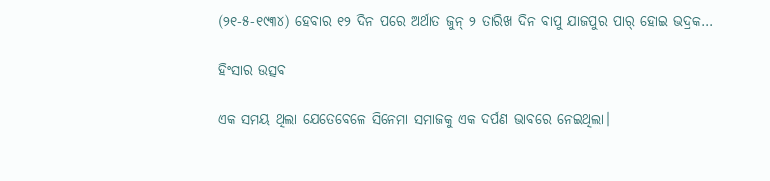(୨୧-୫-୧୯୩୪) ହେବାର ୧୨ ଦିନ ପରେ ଅର୍ଥାତ ଜୁନ୍‌ ୨ ତାରିଖ ଦିନ ବାପୁ ଯାଜପୁର ପାର୍‌ ହୋଇ ଭଦ୍ରକ…

ହିଂସାର ଉତ୍ସବ

ଏକ ସମୟ ଥିଲା ଯେତେବେଳେ ସିନେମା ସମାଜକୁ ଏକ ଦର୍ପଣ ଭାବରେ ନେଇଥିଲା।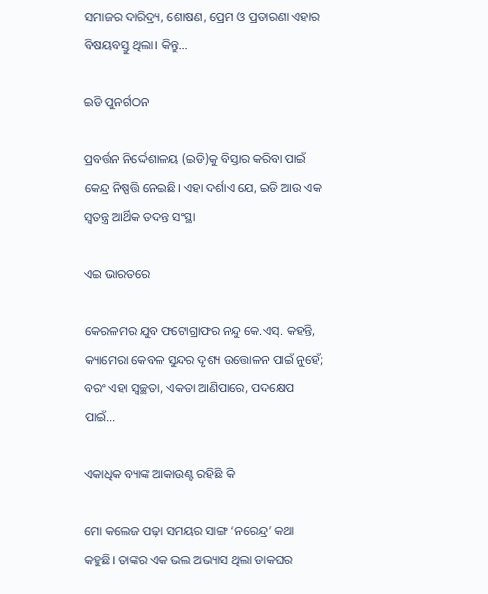ସମାଜର ଦାରିଦ୍ର୍ୟ, ଶୋଷଣ, ପ୍ରେମ ଓ ପ୍ରତାରଣା ଏହାର ବିଷୟବସ୍ତୁ ଥିଲା। କିନ୍ତୁ…

ଇଡି ପୁନର୍ଗଠନ

ପ୍ରବର୍ତ୍ତନ ନିର୍ଦ୍ଦେଶାଳୟ (ଇଡି)କୁ ବିସ୍ତାର କରିବା ପାଇଁ କେନ୍ଦ୍ର ନିଷ୍ପତ୍ତି ନେଇଛି। ଏହା ଦର୍ଶାଏ ଯେ, ଇଡି ଆଉ ଏକ ସ୍ବତନ୍ତ୍ର ଆର୍ଥିକ ତଦନ୍ତ ସଂସ୍ଥା

ଏଇ ଭାରତରେ

କେରଳମର ଯୁବ ଫଟୋଗ୍ରାଫର ନନ୍ଦୁ କେ.ଏସ୍‌. କହନ୍ତି, କ୍ୟାମେରା କେବଳ ସୁନ୍ଦର ଦୃଶ୍ୟ ଉତ୍ତୋଳନ ପାଇଁ ନୁହେଁ; ବରଂ ଏହା ସ୍ବଚ୍ଛତା, ଏକତା ଆଣିପାରେ, ପଦକ୍ଷେପ ପାଇଁ…

ଏକାଧିକ ବ୍ୟାଙ୍କ ଆକାଉଣ୍ଟ ରହିଛି କି

ମୋ କଲେଜ ପଢ଼ା ସମୟର ସାଙ୍ଗ ‘ନରେନ୍ଦ୍ର’ କଥା କହୁଛି। ତାଙ୍କର ଏକ ଭଲ ଅଭ୍ୟାସ ଥିଲା ଡାକଘର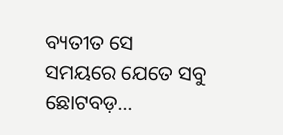ବ୍ୟତୀତ ସେ ସମୟରେ ଯେତେ ସବୁ ଛୋଟବଡ଼…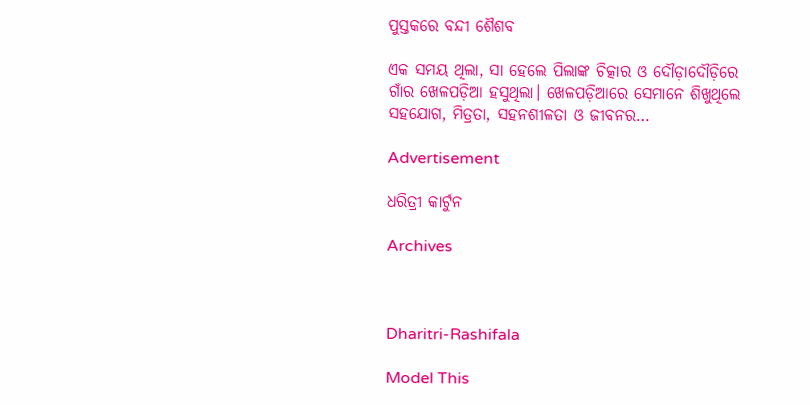ପୁସ୍ତକରେ ବନ୍ଦୀ ଶୈଶବ

ଏକ ସମୟ ଥିଲା, ସା ହେଲେ ପିଲାଙ୍କ ଚିତ୍କାର ଓ ଦୌଡ଼ାଦୌଡ଼ିରେ ଗାଁର ଖେଳପଡ଼ିଆ ହସୁଥିଲା। ଖେଳପଡ଼ିଆରେ ସେମାନେ ଶିଖୁଥିଲେ ସହଯୋଗ, ମିତ୍ରତା, ସହନଶୀଳତା ଓ ଜୀବନର…

Advertisement

ଧରିତ୍ରୀ କାର୍ଟୁନ

Archives



Dharitri-Rashifala

Model This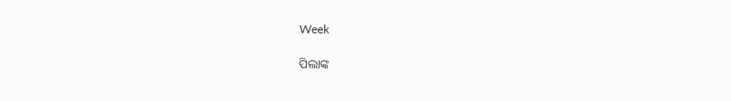Week

ପିଲାଙ୍କ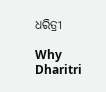ଧରିତ୍ରୀ

Why Dharitri